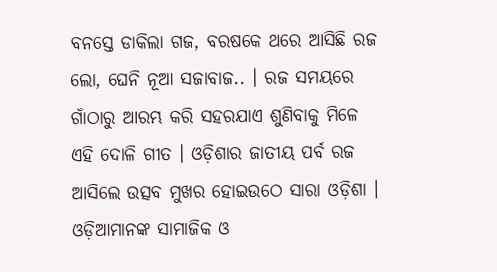ବନସ୍ତେ ଡାକିଲା ଗଜ, ବରଷକେ ଥରେ ଆସିଛି ରଜ ଲୋ, ଘେନି ନୂଆ ସଜାବାଜ.. । ରଜ ସମୟରେ ଗାଁଠାରୁ ଆରମ୍ଭ କରି ସହରଯାଏ ଶୁଣିବାକୁ ମିଳେ ଏହି ଦୋଳି ଗୀତ । ଓଡ଼ିଶାର ଜାତୀୟ ପର୍ବ ରଜ ଆସିଲେ ଉତ୍ସବ ମୁଖର ହୋଇଉଠେ ସାରା ଓଡ଼ିଶା । ଓଡ଼ିଆମାନଙ୍କ ସାମାଜିକ ଓ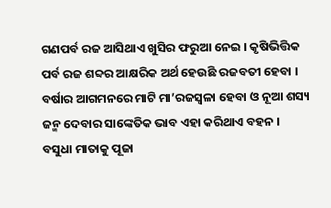ଗଣପର୍ବ ରଜ ଆସିଥାଏ ଖୁସିର ଫରୁଆ ନେଇ । କୃଷିଭିତ୍ତିକ ପର୍ବ ରଜ ଶବ୍ଦର ଆକ୍ଷରିକ ଅର୍ଥ ହେଉଛି ରଜବତୀ ହେବା । ବର୍ଷାର ଆଗମନରେ ମାଟି ମା’ରଜସ୍ୱଳା ହେବା ଓ ନୂଆ ଶସ୍ୟ ଜନ୍ମ ଦେବାର ସାଙ୍କେତିକ ଭାବ ଏହା କରିଥାଏ ବହନ ।
ବସୁଧା ମାତାକୁ ପୂଜା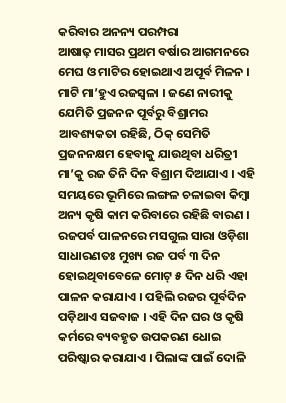କରିବାର ଅନନ୍ୟ ପରମ୍ପରା
ଆଷାଢ଼ ମାସର ପ୍ରଥମ ବର୍ଷାର ଆଗମନରେ ମେଘ ଓ ମାଟିର ହୋଇଥାଏ ଅପୂର୍ବ ମିଳନ । ମାଟି ମା’ହୁଏ ରଜସ୍ୱଳା । ଜଣେ ନାରୀକୁ ଯେମିତି ପ୍ରଜନନ ପୂର୍ବରୁ ବିଶ୍ରାମର ଆବଶ୍ୟକତା ରହିଛି, ଠିକ୍ ସେମିତି ପ୍ରଜନନକ୍ଷମ ହେବାକୁ ଯାଉଥିବା ଧରିତ୍ରୀ ମା’କୁ ରଜ ତିନି ଦିନ ବିଶ୍ରାମ ଦିଆଯାଏ । ଏହି ସମୟରେ ଭୂମିରେ ଲଙ୍ଗଳ ଚଳାଇବା କିମ୍ବା ଅନ୍ୟ କୃଷି କାମ କରିବାରେ ରହିଛି ବାରଣ ।
ରଜପର୍ବ ପାଳନରେ ମସଗୁଲ ସାରା ଓଡ଼ିଶା
ସାଧାରଣତଃ ମୁଖ୍ୟ ରଜ ପର୍ବ ୩ ଦିନ ହୋଇଥିବାବେଳେ ମୋଟ୍ ୫ ଦିନ ଧରି ଏହା ପାଳନ କରାଯାଏ । ପହିଲି ରଜର ପୂର୍ବଦିନ ପଡ଼ିଥାଏ ସଜବାଜ । ଏହି ଦିନ ଘର ଓ କୃଷି କର୍ମରେ ବ୍ୟବହୃତ ଉପକରଣ ଧୋଇ ପରିଷ୍କାର କରାଯାଏ । ପିଲାଙ୍କ ପାଇଁ ଦୋଳି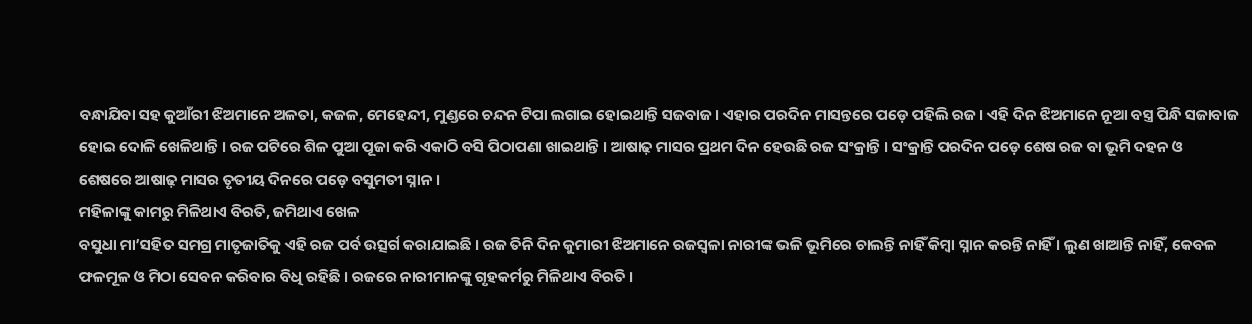ବନ୍ଧାଯିବା ସହ କୁଆଁରୀ ଝିଅମାନେ ଅଳତା, କଜଳ, ମେହେନ୍ଦୀ, ମୁଣ୍ଡରେ ଚନ୍ଦନ ଟିପା ଲଗାଇ ହୋଇଥାନ୍ତି ସଜବାଜ । ଏହାର ପରଦିନ ମାସନ୍ତରେ ପଡ଼େ ପହିଲି ରଜ । ଏହି ଦିନ ଝିଅମାନେ ନୂଆ ବସ୍ତ୍ର ପିନ୍ଧି ସଜାବାଜ ହୋଇ ଦୋଳି ଖେଳିଥାନ୍ତି । ରଜ ପଟିରେ ଶିଳ ପୁଆ ପୂଜା କରି ଏକାଠି ବସି ପିଠାପଣା ଖାଇଥାନ୍ତି । ଆଷାଢ଼ ମାସର ପ୍ରଥମ ଦିନ ହେଉଛି ରଜ ସଂକ୍ରାନ୍ତି । ସଂକ୍ରାନ୍ତି ପରଦିନ ପଡ଼େ ଶେଷ ରଜ ବା ଭୂମି ଦହନ ଓ ଶେଷରେ ଆଷାଢ଼ ମାସର ତୃତୀୟ ଦିନରେ ପଡ଼େ ବସୁମତୀ ସ୍ନାନ ।
ମହିଳାଙ୍କୁ କାମରୁ ମିଳିଥାଏ ବିରତି, ଜମିଥାଏ ଖେଳ
ବସୁଧା ମା’ସହିତ ସମଗ୍ର ମାତୃଜାତିକୁ ଏହି ରଜ ପର୍ବ ଉତ୍ସର୍ଗ କରାଯାଇଛି । ରଜ ତିନି ଦିନ କୁମାରୀ ଝିଅମାନେ ରଜସ୍ୱଳା ନାରୀଙ୍କ ଭଳି ଭୂମିରେ ଚାଲନ୍ତି ନାହିଁ କିମ୍ବା ସ୍ନାନ କରନ୍ତି ନାହିଁ । ଲୁଣ ଖାଆନ୍ତି ନାହିଁ, କେବଳ ଫଳମୂଳ ଓ ମିଠା ସେବନ କରିବାର ବିଧି ରହିଛି । ରଜରେ ନାରୀମାନଙ୍କୁ ଗୃହକର୍ମରୁ ମିଳିଥାଏ ବିରତି ।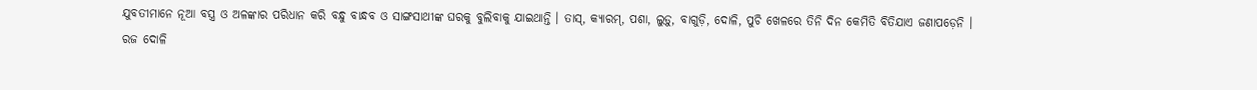ଯୁବତୀମାନେ ନୂଆ ବସ୍ତ୍ର ଓ ଅଳଙ୍କାର ପରିଧାନ କରି ବନ୍ଧୁ ବାନ୍ଧବ ଓ ସାଙ୍ଗସାଥୀଙ୍କ ଘରକୁ ବୁଲିବାକୁ ଯାଇଥାନ୍ତି । ତାସ୍, କ୍ୟାରମ୍, ପଶା, ଲୁଡ଼ୁ, ବାଗୁଡ଼ି, ଦୋଳି, ପୁଚି ଖେଳରେ ତିନି ଦିନ କେମିତି ବିତିଯାଏ ଜଣାପଡ଼େନି ।
ରଜ ଦୋଳି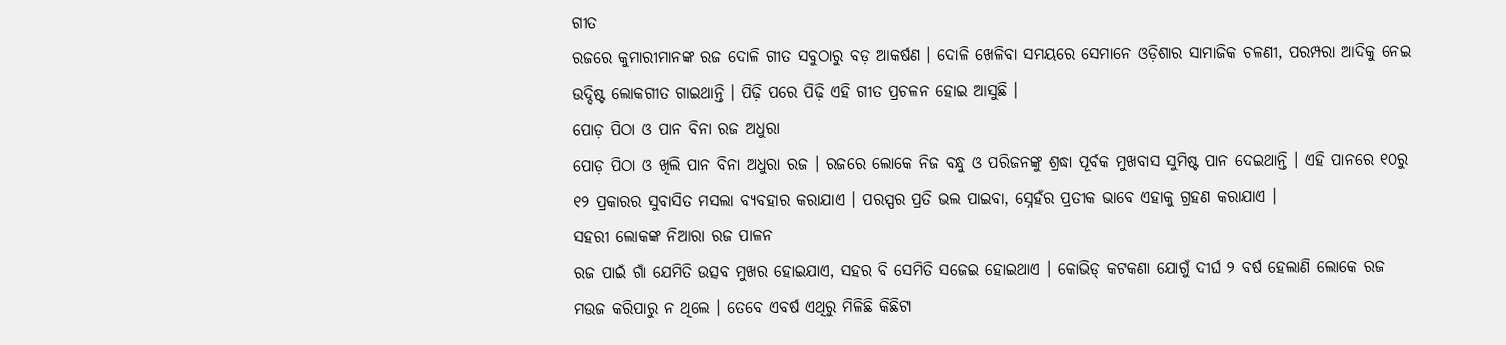ଗୀତ
ରଜରେ କୁମାରୀମାନଙ୍କ ରଜ ଦୋଳି ଗୀତ ସବୁଠାରୁ ବଡ଼ ଆକର୍ଷଣ । ଦୋଳି ଖେଳିବା ସମୟରେ ସେମାନେ ଓଡ଼ିଶାର ସାମାଜିକ ଚଳଣୀ, ପରମ୍ପରା ଆଦିକୁ ନେଇ ଉଦ୍ଦିଷ୍ଟ ଲୋକଗୀତ ଗାଇଥାନ୍ତି । ପିଢ଼ି ପରେ ପିଢ଼ି ଏହି ଗୀତ ପ୍ରଚଳନ ହୋଇ ଆସୁଛି ।
ପୋଡ଼ ପିଠା ଓ ପାନ ବିନା ରଜ ଅଧୁରା
ପୋଡ଼ ପିଠା ଓ ଖିଲି ପାନ ବିନା ଅଧୁରା ରଜ । ରଜରେ ଲୋକେ ନିଜ ବନ୍ଧୁ ଓ ପରିଜନଙ୍କୁ ଶ୍ରଦ୍ଧା ପୂର୍ବକ ମୁଖବାସ ସୁମିଷ୍ଟ ପାନ ଦେଇଥାନ୍ତି । ଏହି ପାନରେ ୧୦ରୁ ୧୨ ପ୍ରକାରର ସୁବାସିତ ମସଲା ବ୍ୟବହାର କରାଯାଏ । ପରସ୍ପର ପ୍ରତି ଭଲ ପାଇବା, ସ୍ନେହଁର ପ୍ରତୀକ ଭାବେ ଏହାକୁ ଗ୍ରହଣ କରାଯାଏ ।
ସହରୀ ଲୋକଙ୍କ ନିଆରା ରଜ ପାଳନ
ରଜ ପାଇଁ ଗାଁ ଯେମିତି ଉତ୍ସବ ମୁଖର ହୋଇଯାଏ, ସହର ବି ସେମିତି ସଜେଇ ହୋଇଥାଏ । କୋଭିଡ୍ କଟକଣା ଯୋଗୁଁ ଦୀର୍ଘ ୨ ବର୍ଷ ହେଲାଣି ଲୋକେ ରଜ ମଉଜ କରିପାରୁ ନ ଥିଲେ । ତେବେ ଏବର୍ଷ ଏଥିରୁ ମିଳିଛି କିଛିଟା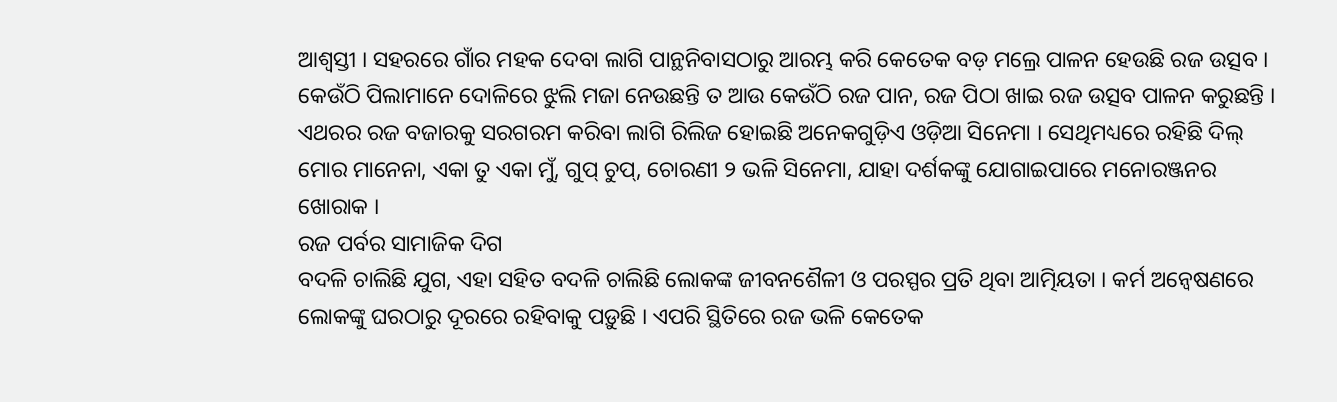ଆଶ୍ୱସ୍ତୀ । ସହରରେ ଗାଁର ମହକ ଦେବା ଲାଗି ପାନ୍ଥନିବାସଠାରୁ ଆରମ୍ଭ କରି କେତେକ ବଡ଼ ମଲ୍ରେ ପାଳନ ହେଉଛି ରଜ ଉତ୍ସବ । କେଉଁଠି ପିଲାମାନେ ଦୋଳିରେ ଝୁଲି ମଜା ନେଉଛନ୍ତି ତ ଆଉ କେଉଁଠି ରଜ ପାନ, ରଜ ପିଠା ଖାଇ ରଜ ଉତ୍ସବ ପାଳନ କରୁଛନ୍ତି । ଏଥରର ରଜ ବଜାରକୁ ସରଗରମ କରିବା ଲାଗି ରିଲିଜ ହୋଇଛି ଅନେକଗୁଡ଼ିଏ ଓଡ଼ିଆ ସିନେମା । ସେଥିମଧ୍ୟରେ ରହିଛି ଦିଲ୍ ମୋର ମାନେନା, ଏକା ତୁ ଏକା ମୁଁ, ଗୁପ୍ ଚୁପ୍, ଚୋରଣୀ ୨ ଭଳି ସିନେମା, ଯାହା ଦର୍ଶକଙ୍କୁ ଯୋଗାଇପାରେ ମନୋରଞ୍ଜନର ଖୋରାକ ।
ରଜ ପର୍ବର ସାମାଜିକ ଦିଗ
ବଦଳି ଚାଲିଛି ଯୁଗ, ଏହା ସହିତ ବଦଳି ଚାଲିଛି ଲୋକଙ୍କ ଜୀବନଶୈଳୀ ଓ ପରସ୍ପର ପ୍ରତି ଥିବା ଆତ୍ମିୟତା । କର୍ମ ଅନ୍ୱେଷଣରେ ଲୋକଙ୍କୁ ଘରଠାରୁ ଦୂରରେ ରହିବାକୁ ପଡ଼ୁଛି । ଏପରି ସ୍ଥିତିରେ ରଜ ଭଳି କେତେକ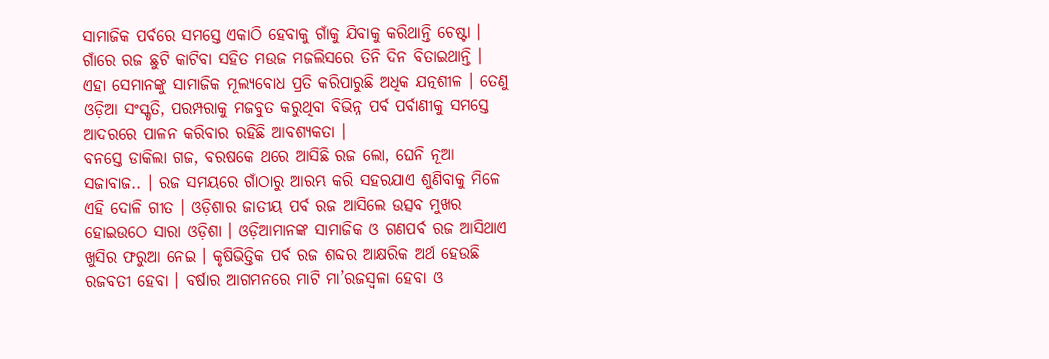ସାମାଜିକ ପର୍ବରେ ସମସ୍ତେ ଏକାଠି ହେବାକୁ ଗାଁକୁ ଯିବାକୁ କରିଥାନ୍ତି ଚେଷ୍ଟା । ଗାଁରେ ରଜ ଛୁଟି କାଟିବା ସହିତ ମଉଜ ମଜଲିସରେ ତିନି ଦିନ ବିତାଇଥାନ୍ତି । ଏହା ସେମାନଙ୍କୁ ସାମାଜିକ ମୂଲ୍ୟବୋଧ ପ୍ରତି କରିପାରୁଛି ଅଧିକ ଯତ୍ନଶୀଳ । ତେଣୁ ଓଡ଼ିଆ ସଂସ୍କୃତି, ପରମ୍ପରାକୁ ମଜବୁତ କରୁଥିବା ବିଭିନ୍ନ ପର୍ବ ପର୍ବାଣୀକୁ ସମସ୍ତେ ଆଦରରେ ପାଳନ କରିବାର ରହିଛି ଆବଶ୍ୟକତା ।
ବନସ୍ତେ ଡାକିଲା ଗଜ, ବରଷକେ ଥରେ ଆସିଛି ରଜ ଲୋ, ଘେନି ନୂଆ ସଜାବାଜ.. । ରଜ ସମୟରେ ଗାଁଠାରୁ ଆରମ୍ଭ କରି ସହରଯାଏ ଶୁଣିବାକୁ ମିଳେ ଏହି ଦୋଳି ଗୀତ । ଓଡ଼ିଶାର ଜାତୀୟ ପର୍ବ ରଜ ଆସିଲେ ଉତ୍ସବ ମୁଖର ହୋଇଉଠେ ସାରା ଓଡ଼ିଶା । ଓଡ଼ିଆମାନଙ୍କ ସାମାଜିକ ଓ ଗଣପର୍ବ ରଜ ଆସିଥାଏ ଖୁସିର ଫରୁଆ ନେଇ । କୃଷିଭିତ୍ତିକ ପର୍ବ ରଜ ଶବ୍ଦର ଆକ୍ଷରିକ ଅର୍ଥ ହେଉଛି ରଜବତୀ ହେବା । ବର୍ଷାର ଆଗମନରେ ମାଟି ମା’ରଜସ୍ୱଳା ହେବା ଓ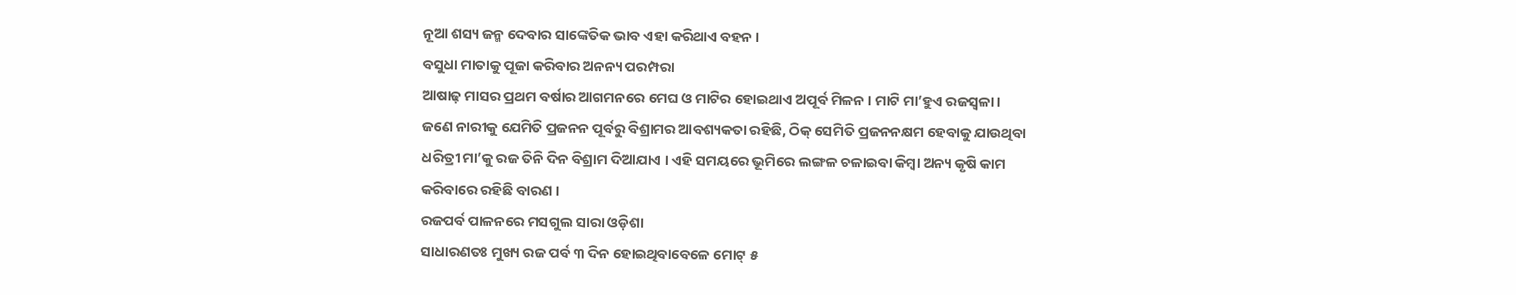ନୂଆ ଶସ୍ୟ ଜନ୍ମ ଦେବାର ସାଙ୍କେତିକ ଭାବ ଏହା କରିଥାଏ ବହନ ।
ବସୁଧା ମାତାକୁ ପୂଜା କରିବାର ଅନନ୍ୟ ପରମ୍ପରା
ଆଷାଢ଼ ମାସର ପ୍ରଥମ ବର୍ଷାର ଆଗମନରେ ମେଘ ଓ ମାଟିର ହୋଇଥାଏ ଅପୂର୍ବ ମିଳନ । ମାଟି ମା’ହୁଏ ରଜସ୍ୱଳା । ଜଣେ ନାରୀକୁ ଯେମିତି ପ୍ରଜନନ ପୂର୍ବରୁ ବିଶ୍ରାମର ଆବଶ୍ୟକତା ରହିଛି, ଠିକ୍ ସେମିତି ପ୍ରଜନନକ୍ଷମ ହେବାକୁ ଯାଉଥିବା ଧରିତ୍ରୀ ମା’କୁ ରଜ ତିନି ଦିନ ବିଶ୍ରାମ ଦିଆଯାଏ । ଏହି ସମୟରେ ଭୂମିରେ ଲଙ୍ଗଳ ଚଳାଇବା କିମ୍ବା ଅନ୍ୟ କୃଷି କାମ କରିବାରେ ରହିଛି ବାରଣ ।
ରଜପର୍ବ ପାଳନରେ ମସଗୁଲ ସାରା ଓଡ଼ିଶା
ସାଧାରଣତଃ ମୁଖ୍ୟ ରଜ ପର୍ବ ୩ ଦିନ ହୋଇଥିବାବେଳେ ମୋଟ୍ ୫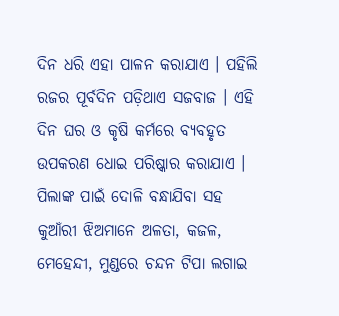ଦିନ ଧରି ଏହା ପାଳନ କରାଯାଏ । ପହିଲି ରଜର ପୂର୍ବଦିନ ପଡ଼ିଥାଏ ସଜବାଜ । ଏହି ଦିନ ଘର ଓ କୃଷି କର୍ମରେ ବ୍ୟବହୃତ ଉପକରଣ ଧୋଇ ପରିଷ୍କାର କରାଯାଏ । ପିଲାଙ୍କ ପାଇଁ ଦୋଳି ବନ୍ଧାଯିବା ସହ କୁଆଁରୀ ଝିଅମାନେ ଅଳତା, କଜଳ, ମେହେନ୍ଦୀ, ମୁଣ୍ଡରେ ଚନ୍ଦନ ଟିପା ଲଗାଇ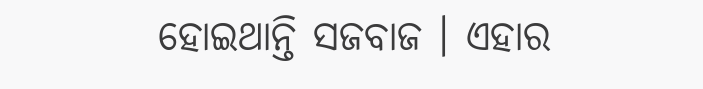ହୋଇଥାନ୍ତି ସଜବାଜ । ଏହାର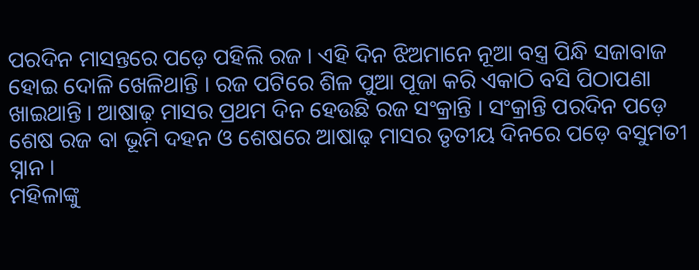ପରଦିନ ମାସନ୍ତରେ ପଡ଼େ ପହିଲି ରଜ । ଏହି ଦିନ ଝିଅମାନେ ନୂଆ ବସ୍ତ୍ର ପିନ୍ଧି ସଜାବାଜ ହୋଇ ଦୋଳି ଖେଳିଥାନ୍ତି । ରଜ ପଟିରେ ଶିଳ ପୁଆ ପୂଜା କରି ଏକାଠି ବସି ପିଠାପଣା ଖାଇଥାନ୍ତି । ଆଷାଢ଼ ମାସର ପ୍ରଥମ ଦିନ ହେଉଛି ରଜ ସଂକ୍ରାନ୍ତି । ସଂକ୍ରାନ୍ତି ପରଦିନ ପଡ଼େ ଶେଷ ରଜ ବା ଭୂମି ଦହନ ଓ ଶେଷରେ ଆଷାଢ଼ ମାସର ତୃତୀୟ ଦିନରେ ପଡ଼େ ବସୁମତୀ ସ୍ନାନ ।
ମହିଳାଙ୍କୁ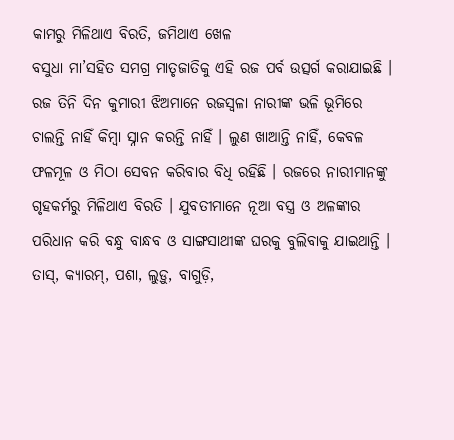କାମରୁ ମିଳିଥାଏ ବିରତି, ଜମିଥାଏ ଖେଳ
ବସୁଧା ମା’ସହିତ ସମଗ୍ର ମାତୃଜାତିକୁ ଏହି ରଜ ପର୍ବ ଉତ୍ସର୍ଗ କରାଯାଇଛି । ରଜ ତିନି ଦିନ କୁମାରୀ ଝିଅମାନେ ରଜସ୍ୱଳା ନାରୀଙ୍କ ଭଳି ଭୂମିରେ ଚାଲନ୍ତି ନାହିଁ କିମ୍ବା ସ୍ନାନ କରନ୍ତି ନାହିଁ । ଲୁଣ ଖାଆନ୍ତି ନାହିଁ, କେବଳ ଫଳମୂଳ ଓ ମିଠା ସେବନ କରିବାର ବିଧି ରହିଛି । ରଜରେ ନାରୀମାନଙ୍କୁ ଗୃହକର୍ମରୁ ମିଳିଥାଏ ବିରତି । ଯୁବତୀମାନେ ନୂଆ ବସ୍ତ୍ର ଓ ଅଳଙ୍କାର ପରିଧାନ କରି ବନ୍ଧୁ ବାନ୍ଧବ ଓ ସାଙ୍ଗସାଥୀଙ୍କ ଘରକୁ ବୁଲିବାକୁ ଯାଇଥାନ୍ତି । ତାସ୍, କ୍ୟାରମ୍, ପଶା, ଲୁଡ଼ୁ, ବାଗୁଡ଼ି,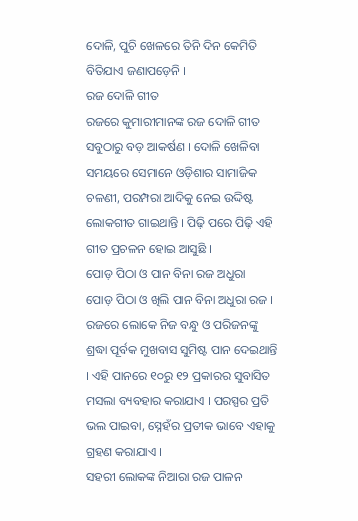ଦୋଳି, ପୁଚି ଖେଳରେ ତିନି ଦିନ କେମିତି ବିତିଯାଏ ଜଣାପଡ଼େନି ।
ରଜ ଦୋଳି ଗୀତ
ରଜରେ କୁମାରୀମାନଙ୍କ ରଜ ଦୋଳି ଗୀତ ସବୁଠାରୁ ବଡ଼ ଆକର୍ଷଣ । ଦୋଳି ଖେଳିବା ସମୟରେ ସେମାନେ ଓଡ଼ିଶାର ସାମାଜିକ ଚଳଣୀ, ପରମ୍ପରା ଆଦିକୁ ନେଇ ଉଦ୍ଦିଷ୍ଟ ଲୋକଗୀତ ଗାଇଥାନ୍ତି । ପିଢ଼ି ପରେ ପିଢ଼ି ଏହି ଗୀତ ପ୍ରଚଳନ ହୋଇ ଆସୁଛି ।
ପୋଡ଼ ପିଠା ଓ ପାନ ବିନା ରଜ ଅଧୁରା
ପୋଡ଼ ପିଠା ଓ ଖିଲି ପାନ ବିନା ଅଧୁରା ରଜ । ରଜରେ ଲୋକେ ନିଜ ବନ୍ଧୁ ଓ ପରିଜନଙ୍କୁ ଶ୍ରଦ୍ଧା ପୂର୍ବକ ମୁଖବାସ ସୁମିଷ୍ଟ ପାନ ଦେଇଥାନ୍ତି । ଏହି ପାନରେ ୧୦ରୁ ୧୨ ପ୍ରକାରର ସୁବାସିତ ମସଲା ବ୍ୟବହାର କରାଯାଏ । ପରସ୍ପର ପ୍ରତି ଭଲ ପାଇବା, ସ୍ନେହଁର ପ୍ରତୀକ ଭାବେ ଏହାକୁ ଗ୍ରହଣ କରାଯାଏ ।
ସହରୀ ଲୋକଙ୍କ ନିଆରା ରଜ ପାଳନ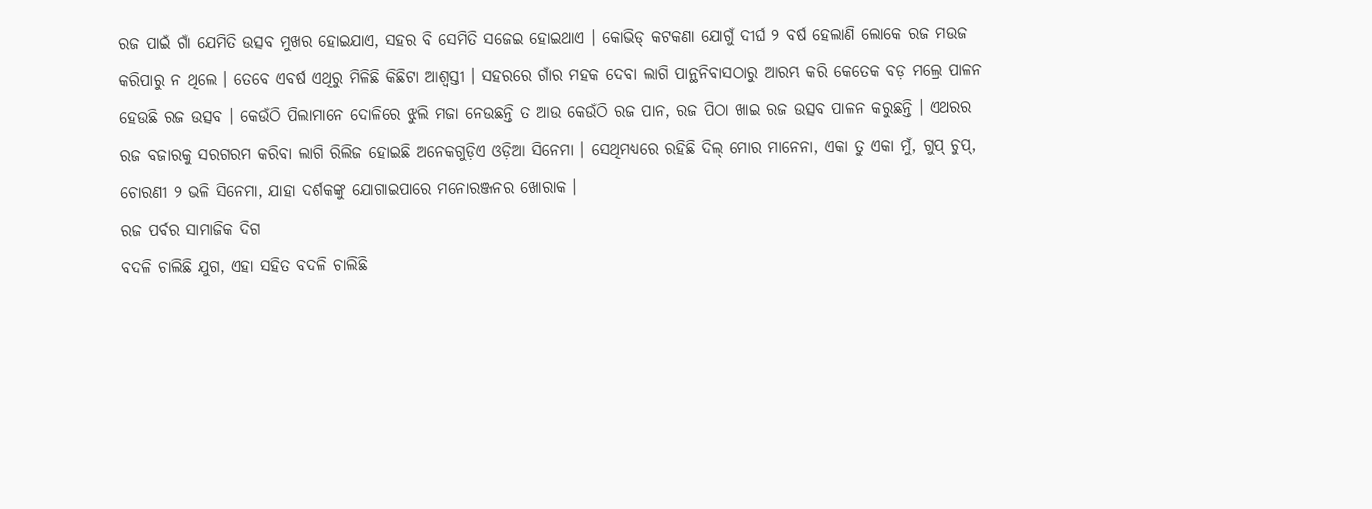ରଜ ପାଇଁ ଗାଁ ଯେମିତି ଉତ୍ସବ ମୁଖର ହୋଇଯାଏ, ସହର ବି ସେମିତି ସଜେଇ ହୋଇଥାଏ । କୋଭିଡ୍ କଟକଣା ଯୋଗୁଁ ଦୀର୍ଘ ୨ ବର୍ଷ ହେଲାଣି ଲୋକେ ରଜ ମଉଜ କରିପାରୁ ନ ଥିଲେ । ତେବେ ଏବର୍ଷ ଏଥିରୁ ମିଳିଛି କିଛିଟା ଆଶ୍ୱସ୍ତୀ । ସହରରେ ଗାଁର ମହକ ଦେବା ଲାଗି ପାନ୍ଥନିବାସଠାରୁ ଆରମ୍ଭ କରି କେତେକ ବଡ଼ ମଲ୍ରେ ପାଳନ ହେଉଛି ରଜ ଉତ୍ସବ । କେଉଁଠି ପିଲାମାନେ ଦୋଳିରେ ଝୁଲି ମଜା ନେଉଛନ୍ତି ତ ଆଉ କେଉଁଠି ରଜ ପାନ, ରଜ ପିଠା ଖାଇ ରଜ ଉତ୍ସବ ପାଳନ କରୁଛନ୍ତି । ଏଥରର ରଜ ବଜାରକୁ ସରଗରମ କରିବା ଲାଗି ରିଲିଜ ହୋଇଛି ଅନେକଗୁଡ଼ିଏ ଓଡ଼ିଆ ସିନେମା । ସେଥିମଧ୍ୟରେ ରହିଛି ଦିଲ୍ ମୋର ମାନେନା, ଏକା ତୁ ଏକା ମୁଁ, ଗୁପ୍ ଚୁପ୍, ଚୋରଣୀ ୨ ଭଳି ସିନେମା, ଯାହା ଦର୍ଶକଙ୍କୁ ଯୋଗାଇପାରେ ମନୋରଞ୍ଜନର ଖୋରାକ ।
ରଜ ପର୍ବର ସାମାଜିକ ଦିଗ
ବଦଳି ଚାଲିଛି ଯୁଗ, ଏହା ସହିତ ବଦଳି ଚାଲିଛି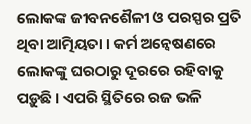ଲୋକଙ୍କ ଜୀବନଶୈଳୀ ଓ ପରସ୍ପର ପ୍ରତି ଥିବା ଆତ୍ମିୟତା । କର୍ମ ଅନ୍ୱେଷଣରେ ଲୋକଙ୍କୁ ଘରଠାରୁ ଦୂରରେ ରହିବାକୁ ପଡ଼ୁଛି । ଏପରି ସ୍ଥିତିରେ ରଜ ଭଳି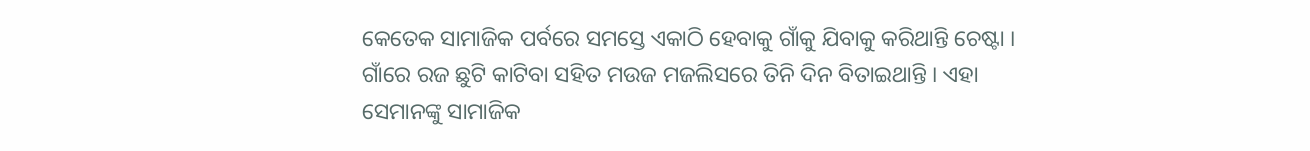କେତେକ ସାମାଜିକ ପର୍ବରେ ସମସ୍ତେ ଏକାଠି ହେବାକୁ ଗାଁକୁ ଯିବାକୁ କରିଥାନ୍ତି ଚେଷ୍ଟା । ଗାଁରେ ରଜ ଛୁଟି କାଟିବା ସହିତ ମଉଜ ମଜଲିସରେ ତିନି ଦିନ ବିତାଇଥାନ୍ତି । ଏହା ସେମାନଙ୍କୁ ସାମାଜିକ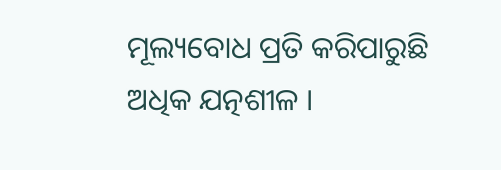ମୂଲ୍ୟବୋଧ ପ୍ରତି କରିପାରୁଛି ଅଧିକ ଯତ୍ନଶୀଳ ।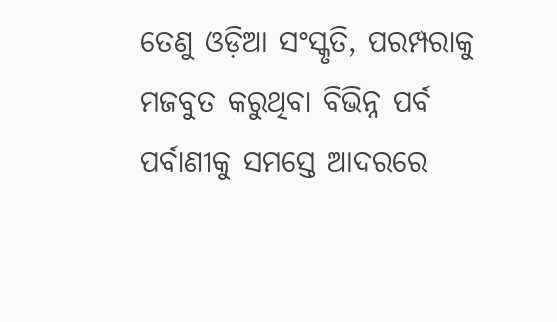ତେଣୁ ଓଡ଼ିଆ ସଂସ୍କୃତି, ପରମ୍ପରାକୁ ମଜବୁତ କରୁଥିବା ବିଭିନ୍ନ ପର୍ବ ପର୍ବାଣୀକୁ ସମସ୍ତେ ଆଦରରେ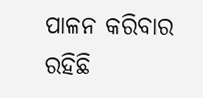ପାଳନ କରିବାର ରହିଛି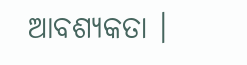ଆବଶ୍ୟକତା ।